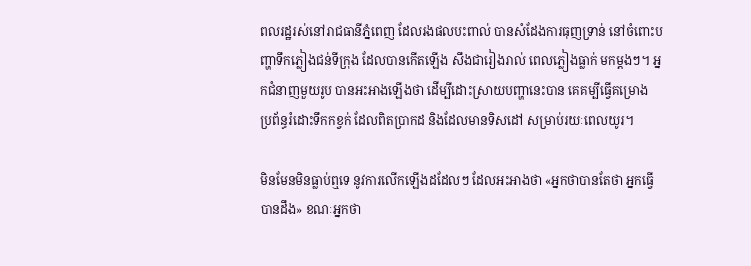ពលរដ្ឋរស់នៅរាជធានីភ្នំពេញ ដែលរងផលបះពាល់ បានសំដែងការធុញទ្រាន់ នៅចំពោះបញ្ហាទឹកភ្លៀងជន់ទីក្រុង ដែលបានកើតឡើង សឹងជារៀងរាល់ ពេលភ្លៀងធ្លាក់ មកម្ដងៗ។ អ្នកជំនាញមួយរូប បានអះអាងឡើងថា ដើម្បីដោះស្រាយបញ្ហានេះបាន គេគម្បីធ្វើគម្រោង ប្រព័ន្ធរំដោះទឹកកខ្វក់ ដែលពិតប្រាកដ និងដែលមានទិសដៅ សម្រាប់រយៈពេលយូរ។

មិនមែនមិនធ្លាប់ឮទេ នូវការលើកឡើងដដែលៗ ដែលអះអាងថា «អ្នកថាបានតែថា អ្នកធ្វើបានដឹង» ខណៈអ្នកថា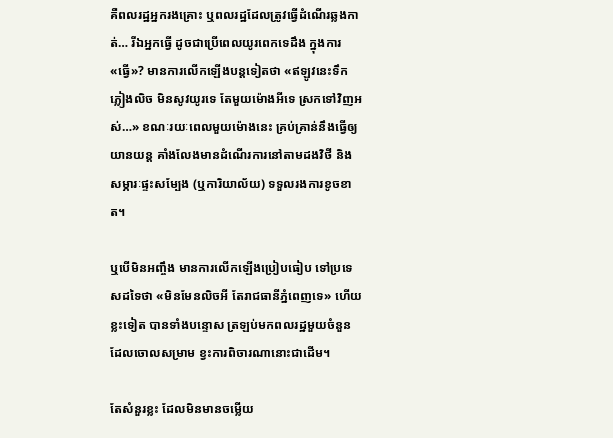គឺពលរដ្ឋអ្នករងគ្រោះ ឬពលរដ្ឋដែលត្រូវធ្វើដំណើរឆ្លងកាត់… រីឯអ្នកធ្វើ ដូចជាប្រើពេលយូរពេកទេដឹង ក្នុងការ«ធ្វើ»? មានការលើកឡើងបន្តទៀតថា «ឥឡូវនេះទឹកភ្លៀងលិច មិនសូវយូរទេ តែមួយម៉ោងអីទេ ស្រកទៅវិញអស់…» ខណៈរយៈពេលមួយម៉ោងនេះ គ្រប់គ្រាន់នឹងធ្វើឲ្យយានយន្ដ គាំងលែងមានដំណើរការនៅតាមដងវិថី និងសម្ភារៈផ្ទះសម្បែង (ឬការិយាល័យ) ទទួលរងការខូចខាត។

ឬបើមិនអញ្ចឹង មានការលើកឡើងប្រៀបធៀប ទៅប្រទេសដទៃថា «មិនមែនលិចអី តែរាជធានីភ្នំពេញទេ» ហើយខ្លះទៀត បានទាំងបន្ទោស ត្រឡប់មកពលរដ្ឋមួយចំនួន ដែលចោលសម្រាម ខ្វះការពិចារណានោះជាដើម។

តែសំនួរខ្លះ ដែលមិនមានចម្លើយ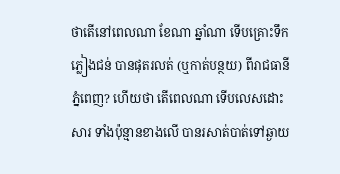ថាតើនៅពេលណា ខែណា ឆ្នាំណា ទើបគ្រោះទឹកភ្លៀងជន់ បានផុតរលត់ (ឬកាត់បន្ថយ) ពីរាជធានីភ្នំពេញ? ហើយថា តើពេលណា ទើបលេសដោះសារ ទាំងប៉ុន្មានខាងលើ បានរសាត់បាត់ទៅឆ្ងាយ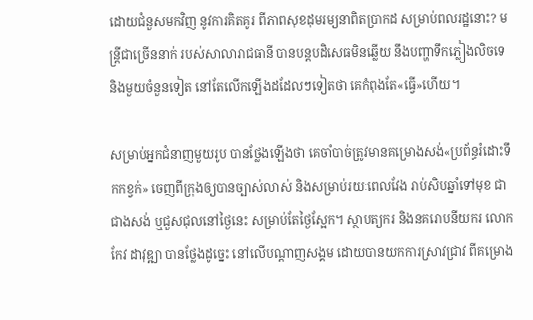ដោយជំនួសមកវិញ នូវការគិតគូរ ពីភាពសុខដុមរម្យនាពិតប្រាកដ សម្រាប់ពលរដ្ឋនោះ? មន្ត្រីជាច្រើននាក់ របស់សាលារាជធានី បានបន្តបដិសេធមិនឆ្លើយ នឹងបញ្ហាទឹកភ្លៀងលិចទេ និងមួយចំនួនទៀត នៅតែលើកឡើងដដែលៗទៀតថា គេកំពុងតែ«ធ្វើ»ហើយ។

សម្រាប់អ្នកជំនាញមួយរូប បានថ្លែងឡើងថា គេចាំបាច់ត្រូវមានគម្រោងសង់«ប្រព័ន្ធរំដោះទឹកកខ្វក់» ចេញពីក្រុងឲ្យបានច្បាស់លាស់ និងសម្រាប់រយៈពេលវែង រាប់សិបឆ្នាំទៅមុខ ជាជាងសង់ ឬជួសជុលនៅថ្ងៃនេះ សម្រាប់តែថ្ងៃស្អែក។ ស្ថាបត្យករ និងនគរោបនីយករ លោក កែវ ដាវុឌ្ឍា បានថ្លែងដូច្នេះ នៅលើបណ្ដាញសង្គម ដោយបានយកការស្រាវជ្រាវ ពីគម្រោង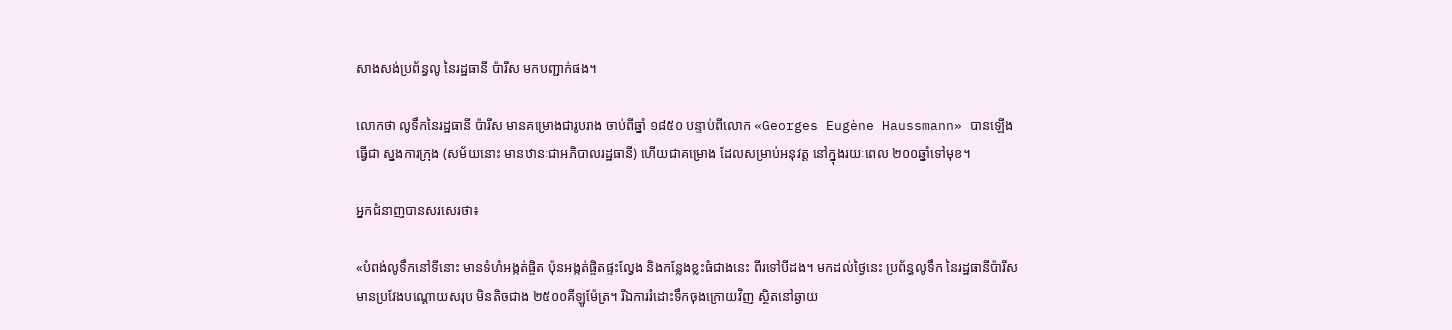សាងសង់ប្រព័ន្ធលូ នៃរដ្ឋធានី ប៉ារីស មកបញ្ជាក់ផង។

លោកថា លូទឹកនៃរដ្ឋធានី ប៉ារីស មានគម្រោងជារូបរាង ចាប់ពីឆ្នាំ ១៨៥០ បន្ទាប់ពីលោក «Georges Eugène Haussmann» បានឡើងធ្វើជា ស្នងការក្រុង (សម័យនោះ មានឋានៈជាអភិបាលរដ្ឋធានី) ហើយជាគម្រោង ដែលសម្រាប់អនុវត្ត នៅក្នុងរយៈពេល ២០០ឆ្នាំទៅមុខ។

អ្នកជំនាញបានសរសេរថា៖

«បំពង់លូទឹកនៅទីនោះ មានទំហំអង្កត់ផ្ចិត ប៉ុនអង្កត់ផ្ចិតផ្ទះល្វែង និងកន្លែងខ្លះធំជាងនេះ ពីរទៅបីដង។ មកដល់ថ្ងៃនេះ ប្រព័ន្ធលូទឹក នៃរដ្ឋធានីប៉ារីស មានប្រវែងបណ្ដោយសរុប មិនតិចជាង ២៥០០គីឡូម៉ែត្រ។ រីឯការរំដោះទឹកចុងក្រោយវិញ ស្ថិតនៅឆ្ងាយ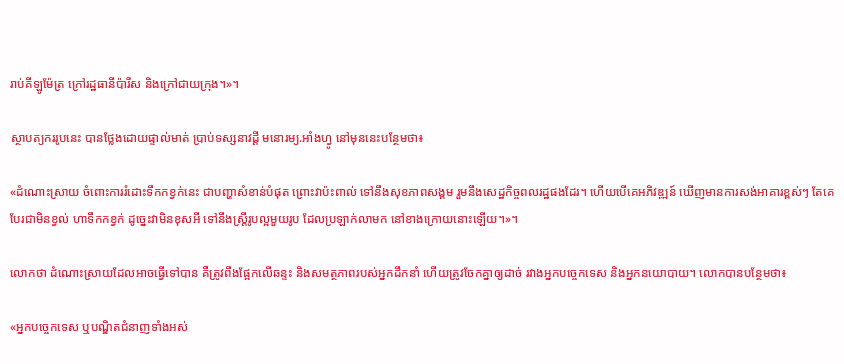រាប់គីឡូម៉ែត្រ ក្រៅរដ្ឋធានីប៉ារីស និងក្រៅជាយក្រុង។»។

ស្ថាបត្យកររូបនេះ បានថ្លែងដោយផ្ទាល់មាត់ ប្រាប់ទស្សនាវដ្ដី មនោរម្យ.អាំងហ្វូ នៅមុននេះបន្ថែមថា៖

«ដំណោះស្រាយ ចំពោះការរំដោះទឹកកខ្វក់នេះ ជាបញ្ហាសំខាន់បំផុត ព្រោះវាប៉ះពាល់ ទៅនឹងសុខភាពសង្គម រួមនឹងសេដ្ឋកិច្ចពលរដ្ឋផងដែរ។ ហើយបើគេអភិវឌ្ឍន៍ ឃើញមានការសង់អាគារខ្ពស់ៗ តែគេបែរជាមិនខ្វល់ ហាទឹកកខ្វក់ ដូច្នេះវាមិនខុសអី ទៅនឹងស្ត្រីរូបល្អមួយរូប ដែលប្រឡាក់លាមក នៅខាងក្រោយនោះឡើយ។»។

លោកថា ដំណោះស្រាយដែលអាចធ្វើទៅបាន គឺត្រូវពឹងផ្អែកលើឆន្ទះ និងសមត្ថភាពរបស់អ្នកដឹកនាំ ហើយត្រូវចែកគ្នាឲ្យដាច់ រវាងអ្នកបច្ចេកទេស និងអ្នកនយោបាយ។ លោកបានបន្ថែមថា៖

«អ្នកបច្ចេកទេស ឬបណ្ឌិតជំនាញទាំងអស់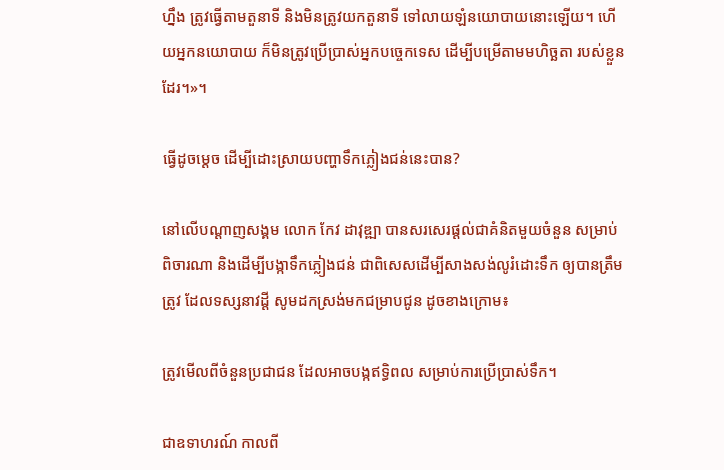ហ្នឹង ត្រូវធ្វើតាមតួនាទី និងមិនត្រូវយកតួនាទី ទៅលាយឡំនយោបាយនោះឡើយ។ ហើយអ្នកនយោបាយ ក៏មិនត្រូវប្រើប្រាស់អ្នកបច្ចេកទេស ដើម្បីបម្រើតាមមហិច្ឆតា របស់ខ្លួនដែរ។»។

ធ្វើដូចម្ដេច ដើម្បីដោះស្រាយបញ្ហាទឹកភ្លៀងជន់នេះបាន?

នៅលើបណ្ដាញសង្គម លោក កែវ ដាវុឌ្ឍា បានសរសេរផ្ដល់ជាគំនិតមួយចំនួន សម្រាប់ពិចារណា និងដើម្បីបង្កាទឹកភ្លៀងជន់ ជាពិសេសដើម្បីសាងសង់លូរំដោះទឹក ឲ្យបានត្រឹមត្រូវ ដែលទស្សនាវដ្ដី សូមដកស្រង់មកជម្រាបជូន ដូចខាងក្រោម៖

ត្រូវមើលពីចំនួនប្រជាជន ដែលអាចបង្កឥទ្ធិពល សម្រាប់ការប្រើប្រាស់ទឹក។

ជាឧទាហរណ៍ កាលពី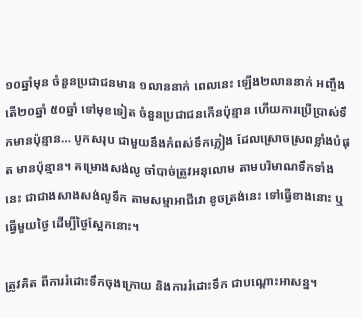១០ឆ្នាំមុន ចំនួនប្រជាជនមាន ១លាននាក់ ពេលនេះ ឡើង២លាននាក់ អញ្ចឹងតើ២០ឆ្នាំ ៥០ឆ្នាំ ទៅមុខទៀត ចំនួនប្រជាជនកើនប៉ុន្មាន ហើយការប្រើប្រាស់ទឹកមានប៉ុន្មាន… បូកសរុប ជាមួយនឹងកំពស់ទឹកភ្លៀង ដែលស្រោចស្រពខ្លាំងបំផុត មានប៉ុន្មាន។ គម្រោងសង់លូ ចាំបាច់ត្រូវអនុលោម តាមបរិមាណទឹកទាំងនេះ ជាជាងសាងសង់លូទឹក តាមសម្មាអាជីវោ ខូចត្រង់នេះ ទៅធ្វើខាងនោះ ឬធ្វើមួយថ្ងៃ ដើម្បីថ្ងៃស្អែកនោះ។

ត្រូវគិត ពីការរំដោះទឹកចុងក្រោយ និងការរំដោះទឹក ជាបណ្ដោះអាសន្ន។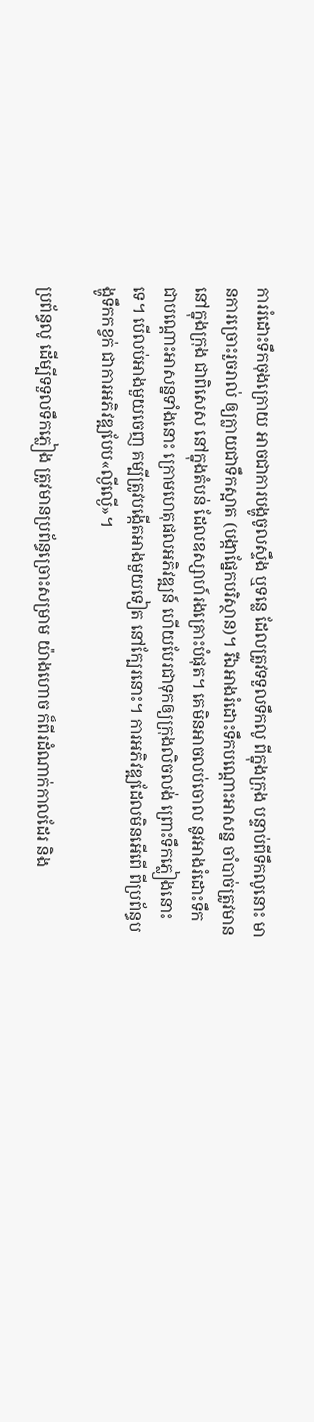ការរំដោះទឹកចុងក្រោយ អាចជាការបង្ហូចូលស្ទឹង ឬទន្លេ ដែលត្រូវទទួលទឹកលូ ពីក្នុងក្រុង បន្ទាប់ពីទឹកលូនោះ មានការច្រោះរួចរាល់ ឲ្យក្លាយជាទឹកស្អាត (បង្កាផ្នែកបរិស្ថាន)។ រីឯអាងរំដោះទឹកបណ្ដោះអាសន្ន ចាំបាច់ត្រូវមាន នៅក្នុងក្រុង ជាពិសេស នៅក្នុងតំបន់ ដែលឧស្សាហ៍រងគ្រោះបំផុត។ គេមិនអាចលប់ចោល នូវអាងរំដោះទឹក ជាបណ្ដោះអាសន្នទាំងនោះ ក្រោមហេតុផលអភិវឌ្ឍន៍ ហើយបែរជាទុកឲ្យក្រុងលិចលង់ ព្រោះទឹកភ្លៀងនោះទេ។ បើលប់អាងមួយចេញ គម្បីត្រូវបង្កើតអាងមួយទៀត នៅក្បែរនោះ។ ការអភិវឌ្ឍដែលមិនអើពើ ពីប្រព័ន្ធបង្ហូទឹកកខ្វក់ ជាការអភិវឌ្ឍបែប«ល្ងីល្ងើ»។

ប្រព័ន្ធលូ ដើម្បីទទួលទឹកភ្លៀង ត្រូវមានប្រព័ន្ធច្រោះសម្រាម យ៉ាងហោច ក៏ពីរដំណាក់កាលដែរ និង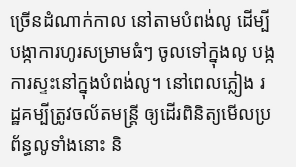ច្រើនដំណាក់កាល នៅតាមបំពង់លូ ដើម្បីបង្កាការហូរសម្រាមធំៗ ចូលទៅក្នុងលូ បង្កការស្ទះនៅក្នុងបំពង់លូ។ នៅពេលភ្លៀង រដ្ឋគម្បីត្រូវចល័តមន្ត្រី ឲ្យដើរពិនិត្យមើលប្រព័ន្ធលូទាំងនោះ និ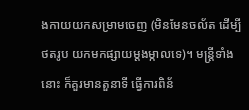ងកាយយកសម្រាមចេញ (មិនមែនចល័ត ដើម្បីថតរូប យកមកផ្សាយម្ដងម្កាលទេ)។ មន្ត្រីទាំងនោះ ក៏គួរមានតួនាទី ធ្វើការពិន័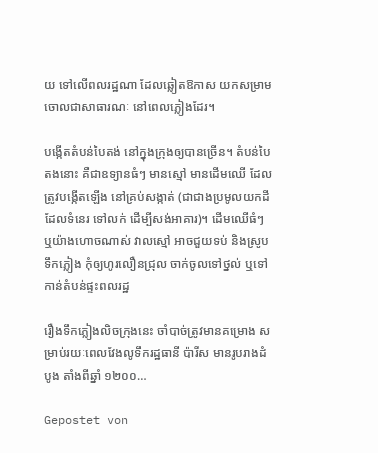យ ទៅលើពលរដ្ឋណា ដែលឆ្លៀតឱកាស យកសម្រាមចោលជាសាធារណៈ នៅពេលភ្លៀងដែរ។

បង្កើតតំបន់បៃតង់ នៅក្នុងក្រុងឲ្យបានច្រើន។ តំបន់បៃតងនោះ គឺជាឧទ្យានធំៗ មានស្មៅ មានដើមឈើ ដែលត្រូវបង្កើតឡើង នៅគ្រប់សង្កាត់ (ជាជាងប្រមូលយកដី ដែលទំនេរ ទៅលក់ ដើម្បីសង់អាគារ)។ ដើមឈើធំៗ ឬយ៉ាងហោចណាស់ វាលស្មៅ អាចជួយទប់ និងស្រូបទឹកភ្លៀង កុំឲ្យហូរលឿនជ្រុល ចាក់ចូលទៅថ្នល់ ឬទៅកាន់តំបន់ផ្ទះពលរដ្ឋ

រឿងទឹកភ្លៀងលិចក្រុងនេះ ចាំបាច់ត្រូវមានគម្រោង សម្រាប់រយៈពេលវែងលូទឹករដ្ឋធានី ប៉ារីស មានរូបរាងដំបូង តាំងពីឆ្នាំ ១២០០…

Gepostet von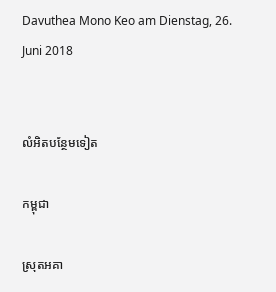Davuthea Mono Keo am Dienstag, 26. Juni 2018


លំអិតបន្ថែមទៀត

កម្ពុជា

ស្រុតអគា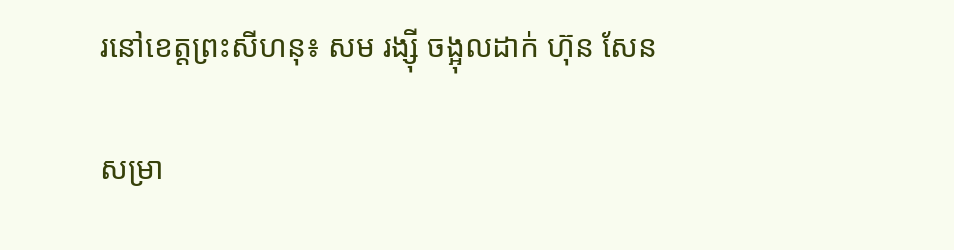រនៅខេត្តព្រះសីហនុ៖ សម រង្ស៊ី ចង្អុលដាក់ ហ៊ុន សែន

សម្រា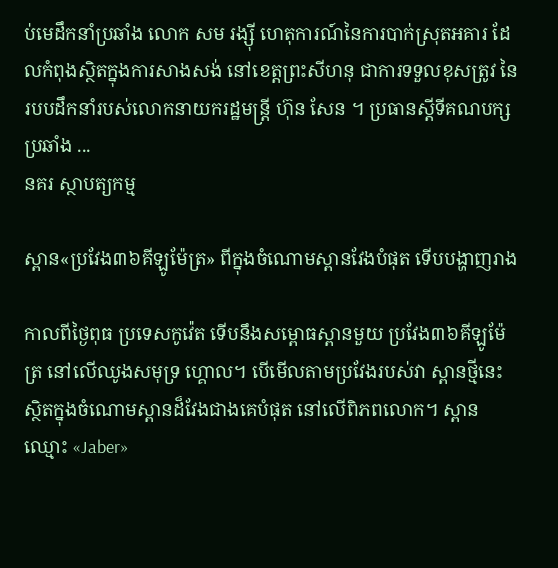ប់មេដឹកនាំប្រឆាំង លោក សម រង្ស៊ី ហេតុការណ៍នៃការបាក់ស្រុតអគារ ដែលកំពុងស្ថិតក្នុងការសាងសង់ នៅខេត្តព្រះសីហនុ ជាការទទួលខុសត្រូវ នៃរបបដឹកនាំរបស់លោកនាយករដ្ឋមន្ត្រី ហ៊ុន សែន ។ ប្រធានស្ដីទីគណបក្សប្រឆាំង ...
នគរ ស្ថាបត្យកម្ម

ស្ពាន«ប្រវែង៣៦គីឡូម៉ែត្រ» ពីក្នុងចំណោមស្ពានវែងបំផុត ទើបបង្ហាញរាង

កាលពីថ្ងៃពុធ ប្រទេសកូវ៉េត ទើបនឹងសម្ពោធស្ពានមួយ ប្រវែង៣៦គីឡូម៉ែត្រ នៅលើឈូងសមុទ្រ ហ្គោល។ បើមើលតាមប្រវែងរបស់វា ស្ពានថ្មីនេះ ស្ថិតក្នុងចំណោមស្ពានដ៏វែងជាងគេបំផុត នៅលើពិភពលោក។ ស្ពានឈ្មោះ «Jaber»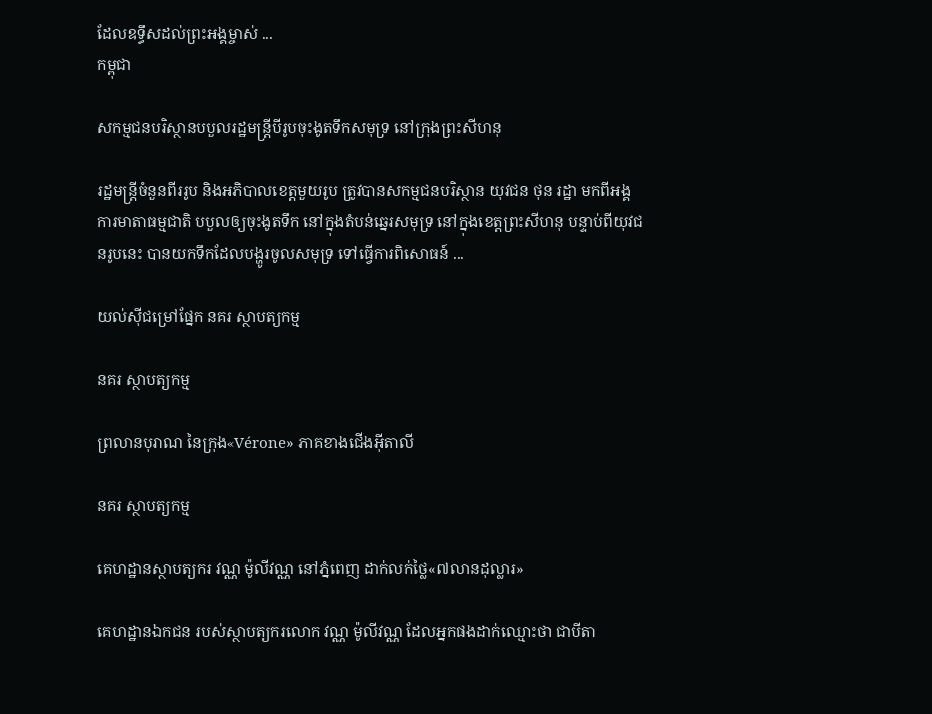ដែលឧទ្ធឹសដល់ព្រះអង្គម្ចាស់ ...
កម្ពុជា

សកម្មជនបរិស្ថានបបួលរដ្ឋមន្ត្រីបីរូបចុះងូតទឹកសមុទ្រ នៅក្រុងព្រះសីហនុ

រដ្ឋមន្ត្រីចំនួនពីររូប និងអភិបាលខេត្តមួយរូប ត្រូវបានសកម្មជនបរិស្ថាន យុវជន ថុន រដ្ឋា មកពីអង្គការមាតាធម្មជាតិ បបួលឲ្យចុះងូតទឹក នៅក្នុងតំបន់ឆ្នេរសមុទ្រ នៅក្នុងខេត្តព្រះសីហនុ បន្ទាប់ពីយុវជនរូបនេះ បានយកទឹកដែលបង្ហូរចូលសមុទ្រ ទៅធ្វើការពិសោធន៍ ...

យល់ស៊ីជម្រៅផ្នែក នគរ ស្ថាបត្យកម្ម

នគរ ស្ថាបត្យកម្ម

ព្រលានបុរាណ នៃក្រុង«Vérone» ភាគខាងជើងអ៊ីតាលី

នគរ ស្ថាបត្យកម្ម

គេហដ្ឋានស្ថាបត្យករ វណ្ណ ម៉ូលីវណ្ណ នៅភ្នំពេញ ដាក់លក់ថ្លៃ«៧លានដុល្លារ»

គេហដ្ឋានឯកជន របស់ស្ថាបត្យករលោក វណ្ណ ម៉ូលីវណ្ណ ដែលអ្នកផងដាក់ឈ្មោះថា ជាបីតា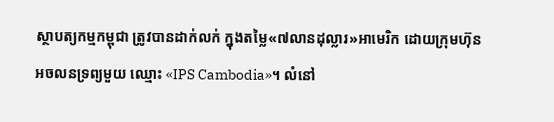ស្ថាបត្យកម្មកម្ពុជា ត្រូវបានដាក់លក់ ក្នុងតម្លៃ«៧លានដុល្លារ»អាមេរិក ដោយក្រុមហ៊ុនអចលនទ្រព្យមួយ ឈ្មោះ «IPS Cambodia»។ លំនៅ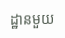ដ្ឋានមួយ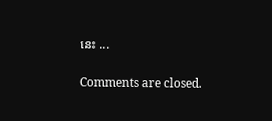នេះ ...

Comments are closed.